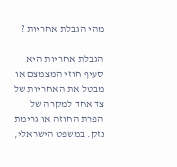מהי הגבלת אחריות ?

הגבלת אחריות היא סעיף חוזי המצמצם או מבטל את האחריות של צד אחד למקרה של הפרת החוזה או גרימת נזק. במשפט הישראלי,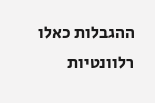ההגבלות כאלו רלוונטיות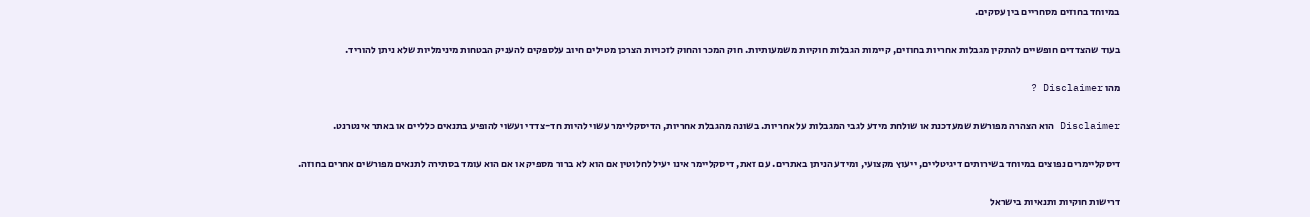במיוחד בחוזים מסחריים בין עסקים.

בעוד שהצדדים חופשיים להתקין מגבלות אחריות בחוזים, קיימות הגבלות חוקיות משמעותיות. חוק המכר והחוק לזכויות הצרכן מטילים חיוב עלספקים להעניק הבטחות מינימליות שלא ניתן להוריד.

מהו Disclaimer ?

Disclaimer הוא הצהרה מפורשת שמעדכנת או שולחת מידע לגבי המגבלות על אחריות. בשונה מהגבלת אחריות, הדיסקליימר עשוי להיות חד-צדדי ועשוי להופיע בתנאים כלליים או באתר אינטרנט.

דיסקליימרים נפוצים במיוחד בשירותים דיגיטליים, ייעוץ מקצועי, ומידע הניתן באתרים. עם זאת, דיסקליימר אינו יעיל לחלוטין אם הוא לא ברור מספיק או אם הוא עומד בסתירה לתנאים מפורשים אחרים בחוזה.

דרישות חוקיות ותנאיות בישראל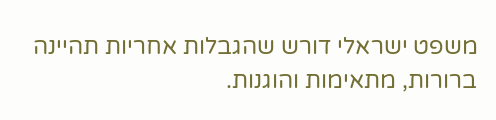משפט ישראלי דורש שהגבלות אחריות תהיינה ברורות, מתאימות והוגנות.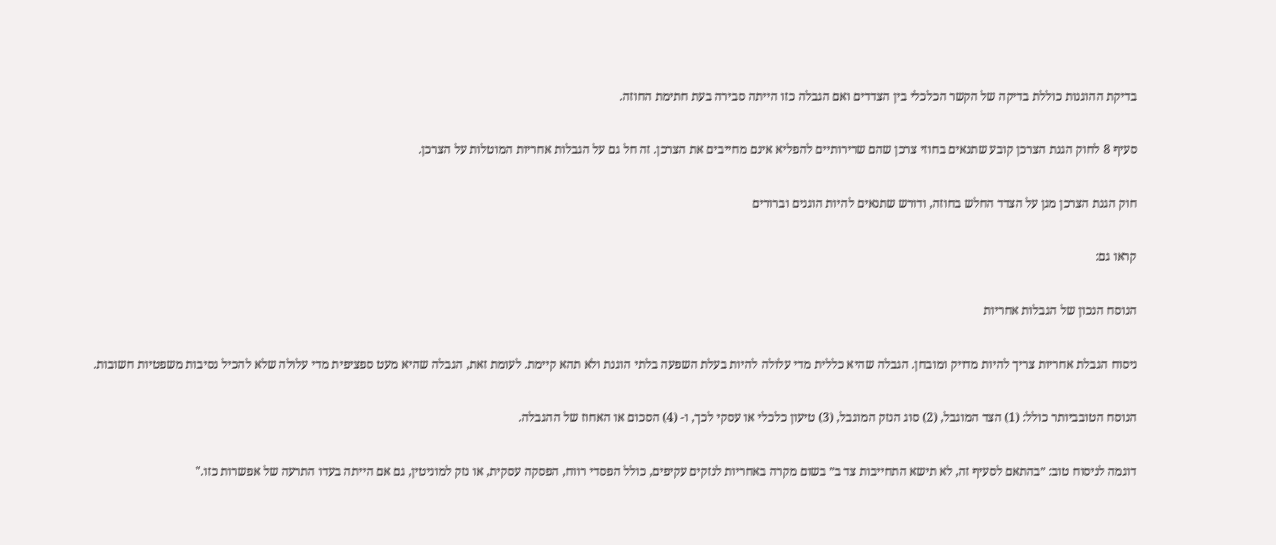בדיקת ההוגנות כוללת בדיקה של הקשר הכלכלי בין הצדדים ואם הגבלה כזו הייתה סבירה בעת חתימת החוזה.

סעיף 8 לחוק הגנת הצרכן קובע שתנאים בחוזי צרכן שהם שרירותיים להפליא אינם מחייבים את הצרכן. זה חל גם על הגבלות אחריות המוטלות על הצרכן.

חוק הגנת הצרכן מגן על הצדד החלש בחוזה, ודורש שתנאים להיות הוגנים וברורים

קראו גם:

הנוסח הנכון של הגבלות אחריות

ניסוח הגבלת אחריות צריך להיות מדויק ומובחן. הגבלה שהיא כללית מדי עלולה להיות בעלת השפעה בלתי הוגנת ולא תהא קיימת. לעומת זאת, הגבלה שהיא מעט ספציפית מדי עלולה שלא להכיל נסיבות משפטיות חשובות.

הנוסח הטובביותר כולל: (1) הצד המוגבל, (2) סוג הנזק המוגבל, (3) טיעון כלכלי או עסקי לכך, ו- (4) הסכום או האחוז של ההגבלה.

דוגמה לניסוח טוב: ״בהתאם לסעיף זה, לא תישא התחייבות צד ב״ בשום מקרה באחריות לנזקים עקיפים, כולל הפסדי רווח, הפסקה עסקית, או נזק למוניטין, גם אם הייתה בעדו התרעה של אפשרות כזו."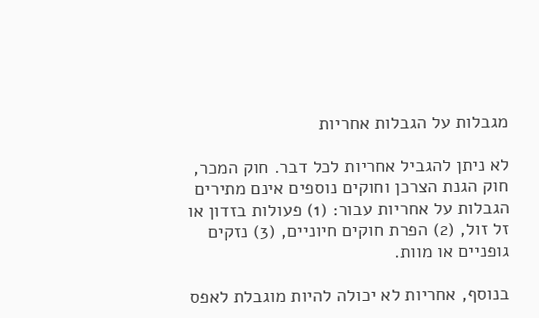מגבלות על הגבלות אחריות

לא ניתן להגביל אחריות לכל דבר. חוק המכר, חוק הגנת הצרכן וחוקים נוספים אינם מתירים הגבלות על אחריות עבור: (1) פעולות בזדון או זל זול, (2) הפרת חוקים חיוניים, (3) נזקים גופניים או מוות.

בנוסף, אחריות לא יכולה להיות מוגבלת לאפס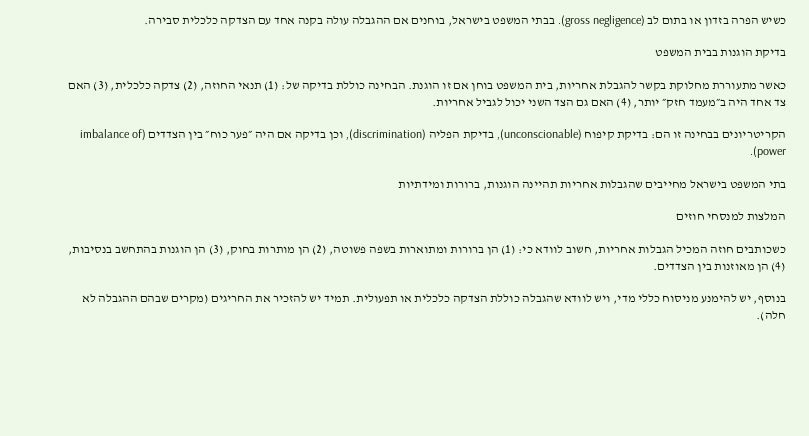כשיש הפרה בזדון או בתום לב (gross negligence). בבתי המשפט בישראל, בוחנים אם ההגבלה עולה בקנה אחד עם הצדקה כלכלית סבירה.

בדיקת הוגנות בבית המשפט

כאשר מתעוררת מחלוקת בקשר להגבלת אחריות, בית המשפט בוחן אם זו הוגנת. הבחינה כוללת בדיקה של: (1) תנאי החוזה, (2) צדקה כלכלית, (3) האם צד אחד היה ב״מעמד חזק״ יותר, (4) האם גם הצד השני יכול לגביל אחריות.

הקריטריונים בבחינה זו הם: בדיקת קיפוח (unconscionable), בדיקת הפליה (discrimination), וכן בדיקה אם היה ״פער כוח״ בין הצדדים (imbalance of power).

בתי המשפט בישראל מחייבים שהגבלות אחריות תהיינה הוגנות, ברורות ומידתיות

המלצות למנסחי חוזים

כשכותבים חוזה המכיל הגבלות אחריות, חשוב לוודא כי: (1) הן ברורות ומתוארות בשפה פשוטה, (2) הן מותרות בחוק, (3) הן הוגנות בהתחשב בנסיבות, (4) הן מאוזנות בין הצדדים.

בנוסף, יש להימנע מניסוח כללי מדי, ויש לוודא שהגבלה כוללת הצדקה כלכלית או תפעולית. תמיד יש להזכיר את החריגים (מקרים שבהם ההגבלה לא חלה).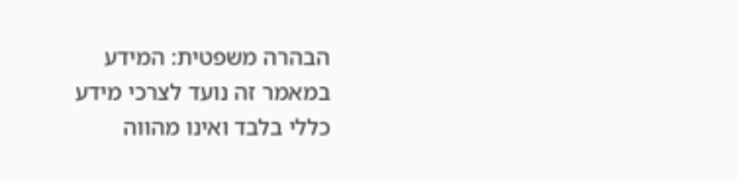הבהרה משפטית: המידע במאמר זה נועד לצרכי מידע כללי בלבד ואינו מהווה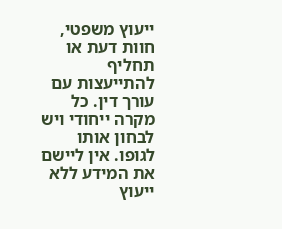ייעוץ משפטי, חוות דעת או תחליף להתייעצות עם עורך דין. כל מקרה ייחודי ויש לבחון אותו לגופו. אין ליישם את המידע ללא ייעוץ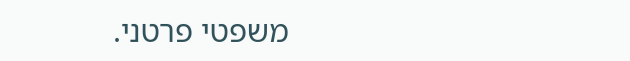משפטי פרטני.